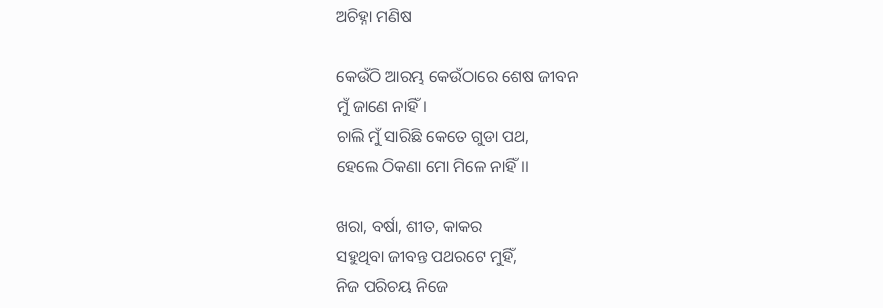ଅଚିହ୍ନା ମଣିଷ

କେଉଁଠି ଆରମ୍ଭ କେଉଁଠାରେ ଶେଷ ଜୀବନ
ମୁଁ ଜାଣେ ନାହିଁ।
ଚାଲି ମୁଁ ସାରିଛି କେତେ ଗୁଡା ପଥ,
ହେଲେ ଠିକଣା ମୋ ମିଳେ ନାହିଁ।।

ଖରା, ବର୍ଷା, ଶୀତ, କାକର
ସହୁଥିବା ଜୀବନ୍ତ ପଥରଟେ ମୁହିଁ,
ନିଜ ପରିଚୟ ନିଜେ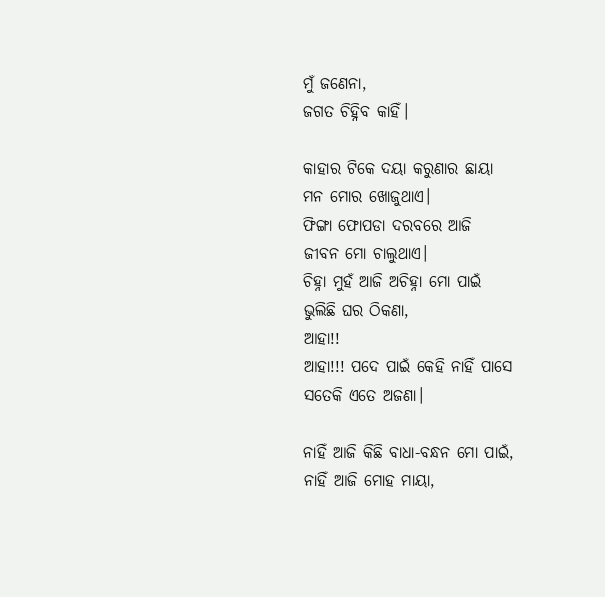ମୁଁ ଜଣେନା,
ଜଗତ ଚିହ୍ନିବ କାହିଁ।

କାହାର ଟିକେ ଦୟା କରୁଣାର ଛାୟା
ମନ ମୋର ଖୋଜୁଥାଏ।
ଫିଙ୍ଗା ଫୋପଡା ଦରବରେ ଆଜି
ଜୀବନ ମୋ ଚାଲୁଥାଏ।
ଚିହ୍ନା ମୁହଁ ଆଜି ଅଚିହ୍ନା ମୋ ପାଇଁ
ଭୁଲିଛି ଘର ଠିକଣା,
ଆହା!!
ଆହା!!! ପଦେ ପାଇଁ କେହି ନାହିଁ ପାସେ
ସତେକି ଏତେ ଅଜଣା।

ନାହିଁ ଆଜି କିଛି ବାଧା-ବନ୍ଧନ ମୋ ପାଇଁ,
ନାହିଁ ଆଜି ମୋହ ମାୟା,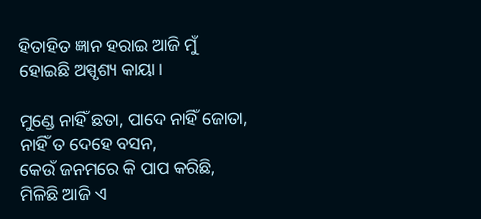ହିତାହିତ ଜ୍ଞାନ ହରାଇ ଆଜି ମୁଁ
ହୋଇଛି ଅସ୍ପୃଶ୍ୟ କାୟା।

ମୁଣ୍ଡେ ନାହିଁ ଛତା, ପାଦେ ନାହିଁ ଜୋତା,
ନାହିଁ ତ ଦେହେ ବସନ,
କେଉଁ ଜନମରେ କି ପାପ କରିଛି,
ମିଳିଛି ଆଜି ଏ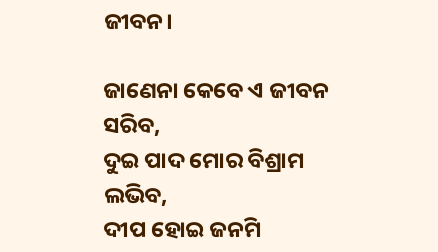ଜୀବନ।

ଜାଣେନା କେବେ ଏ ଜୀବନ ସରିବ,
ଦୁଇ ପାଦ ମୋର ବିଶ୍ରାମ ଲଭିବ,
ଦୀପ ହୋଇ ଜନମି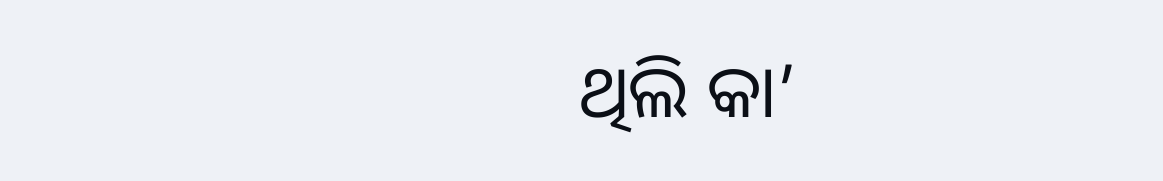ଥିଲି କା’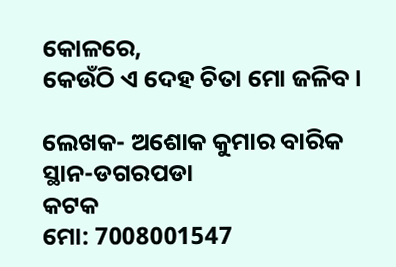କୋଳରେ,
କେଉଁଠି ଏ ଦେହ ଚିତା ମୋ ଜଳିବ।

ଲେଖକ- ଅଶୋକ କୁମାର ବାରିକ
ସ୍ଥାନ-ଡଗରପଡା
କଟକ
ମୋ: 7008001547